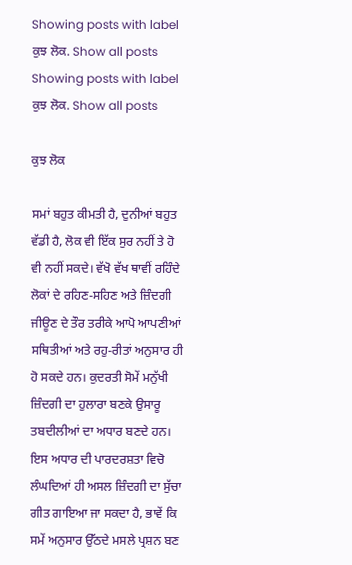Showing posts with label ਕੁਝ ਲੋਕ. Show all posts
Showing posts with label ਕੁਝ ਲੋਕ. Show all posts

ਕੁਝ ਲੋਕ

ਸਮਾਂ ਬਹੁਤ ਕੀਮਤੀ ਹੈ, ਦੁਨੀਆਂ ਬਹੁਤ ਵੱਡੀ ਹੈ, ਲੋਕ ਵੀ ਇੱਕ ਸੁਰ ਨਹੀਂ ਤੇ ਹੋ ਵੀ ਨਹੀਂ ਸਕਦੇ। ਵੱਖੋ ਵੱਖ ਥਾਵੀਂ ਰਹਿੰਦੇ ਲੋਕਾਂ ਦੇ ਰਹਿਣ-ਸਹਿਣ ਅਤੇ ਜ਼ਿੰਦਗੀ ਜੀਊਣ ਦੇ ਤੌਰ ਤਰੀਕੇ ਆਪੋ ਆਪਣੀਆਂ ਸਥਿਤੀਆਂ ਅਤੇ ਰਹੁ-ਰੀਤਾਂ ਅਨੁਸਾਰ ਹੀ ਹੋ ਸਕਦੇ ਹਨ। ਕੁਦਰਤੀ ਸੋਮੇਂ ਮਨੁੱਖੀ ਜ਼ਿੰਦਗੀ ਦਾ ਹੁਲਾਰਾ ਬਣਕੇ ਉਸਾਰੂ ਤਬਦੀਲੀਆਂ ਦਾ ਅਧਾਰ ਬਣਦੇ ਹਨ। ਇਸ ਅਧਾਰ ਦੀ ਪਾਰਦਰਸ਼ਤਾ ਵਿਚੋ ਲੰਘਦਿਆਂ ਹੀ ਅਸਲ ਜ਼ਿੰਦਗੀ ਦਾ ਸੁੱਚਾ ਗੀਤ ਗਾਇਆ ਜਾ ਸਕਦਾ ਹੈ, ਭਾਵੇਂ ਕਿ ਸਮੇਂ ਅਨੁਸਾਰ ਉੱਠਦੇ ਮਸਲੇ ਪ੍ਰਸ਼ਨ ਬਣ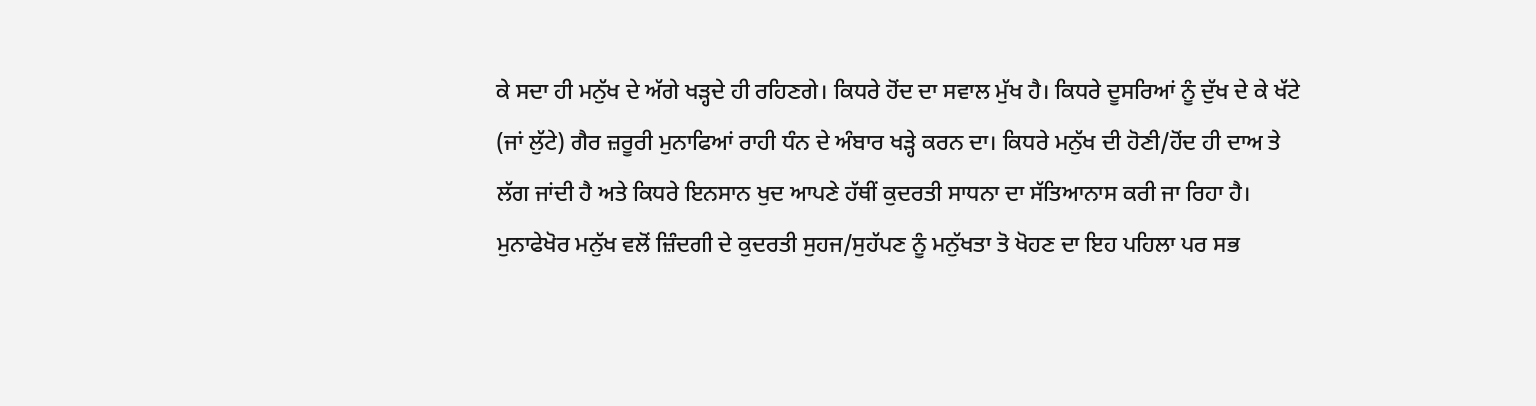ਕੇ ਸਦਾ ਹੀ ਮਨੁੱਖ ਦੇ ਅੱਗੇ ਖੜ੍ਹਦੇ ਹੀ ਰਹਿਣਗੇ। ਕਿਧਰੇ ਹੋਂਦ ਦਾ ਸਵਾਲ ਮੁੱਖ ਹੈ। ਕਿਧਰੇ ਦੂਸਰਿਆਂ ਨੂੰ ਦੁੱਖ ਦੇ ਕੇ ਖੱਟੇ (ਜਾਂ ਲੁੱਟੇ) ਗੈਰ ਜ਼ਰੂਰੀ ਮੁਨਾਫਿਆਂ ਰਾਹੀ ਧੰਨ ਦੇ ਅੰਬਾਰ ਖੜ੍ਹੇ ਕਰਨ ਦਾ। ਕਿਧਰੇ ਮਨੁੱਖ ਦੀ ਹੋਣੀ/ਹੋਂਦ ਹੀ ਦਾਅ ਤੇ ਲੱਗ ਜਾਂਦੀ ਹੈ ਅਤੇ ਕਿਧਰੇ ਇਨਸਾਨ ਖੁਦ ਆਪਣੇ ਹੱਥੀਂ ਕੁਦਰਤੀ ਸਾਧਨਾ ਦਾ ਸੱਤਿਆਨਾਸ ਕਰੀ ਜਾ ਰਿਹਾ ਹੈ। ਮੁਨਾਫੇਖੋਰ ਮਨੁੱਖ ਵਲੋਂ ਜ਼ਿੰਦਗੀ ਦੇ ਕੁਦਰਤੀ ਸੁਹਜ/ਸੁਹੱਪਣ ਨੂੰ ਮਨੁੱਖਤਾ ਤੋ ਖੋਹਣ ਦਾ ਇਹ ਪਹਿਲਾ ਪਰ ਸਭ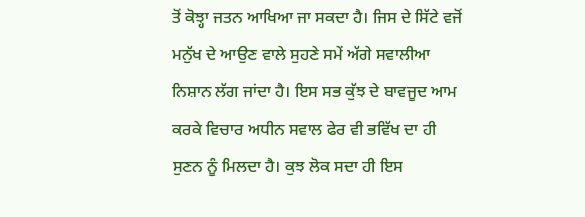ਤੋਂ ਕੋਝ੍ਹਾ ਜਤਨ ਆਖਿਆ ਜਾ ਸਕਦਾ ਹੈ। ਜਿਸ ਦੇ ਸਿੱਟੇ ਵਜੋਂ ਮਨੁੱਖ ਦੇ ਆਉਣ ਵਾਲੇ ਸੁਹਣੇ ਸਮੇਂ ਅੱਗੇ ਸਵਾਲੀਆ ਨਿਸ਼ਾਨ ਲੱਗ ਜਾਂਦਾ ਹੈ। ਇਸ ਸਭ ਕੁੱਝ ਦੇ ਬਾਵਜੂਦ ਆਮ ਕਰਕੇ ਵਿਚਾਰ ਅਧੀਨ ਸਵਾਲ ਫੇਰ ਵੀ ਭਵਿੱਖ ਦਾ ਹੀ ਸੁਣਨ ਨੂੰ ਮਿਲਦਾ ਹੈ। ਕੁਝ ਲੋਕ ਸਦਾ ਹੀ ਇਸ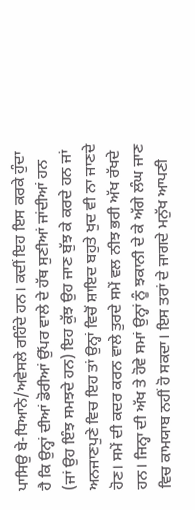ਪਾਸਿਉ ਬੇ-ਧਿਆਨੇ/ਅਵੇਸਲੇ ਰਹਿੰਦੇ ਹਨ। ਕਦੀਂ ਇਹ ਇਸ ਕਰਕੇ ਹੁੰਦਾ ਹੈ ਕਿ ਉਨ੍ਹਾਂ ਦੀਆਂ ਡੋਰੀਆਂ ਉੱਪਰ ਵਾਲੇ ਦੇ ਹੱਥ ਸੁਣੀਆਂ ਜਾਂਦੀਆਂ ਹਨ (ਜਾਂ ਉਹ ਇੰਝ ਸਮਝਦੇ ਹਨ) ਇਹ ਕੁੱਝ ਉਹ ਜਾਣ ਬੁੱਝ ਕੇ ਕਰਦੇ ਹਨ ਜਾਂ ਅਨਜਾਣਪੁਣੇ ਵਿਚ ਇਹ ਤਾਂ ਉਨ੍ਹਾਂ ਵਿਚੋਂ ਸ਼ਾਇਦ ਬਹੁਤੇ ਖੁਦ ਵੀ ਨਾ ਜਾਣਦੇ ਹੋਣ। ਸਮੇਂ ਦੀ ਕਦਰ ਕਰਨ ਵਾਲੇ ਤੁਰਦੇ ਸਮੇਂ ਵਲ ਨੀਝ ਭਰੀ ਅੱਖ ਰੱਖਦੇ ਹਨ। ਜਿਨ੍ਹਾ ਦੀ ਅੱਖ ਤੇ ਹੋਵੇ ਸਮਾਂ ਉਨ੍ਹਾਂ ਨੂੰ ਝਕਾਨੀ ਦੇ ਕੇ ਅੱਗੇ ਲੰਘ ਜਾਣ ਵਿਚ ਕਾਮਯਾਬ ਨਹੀਂ ਹੋ ਸਕਦਾ। ਇਸ ਤਰਾਂ ਦੇ ਜਾਗਦੇ ਮਨੁੱਖ ਆਪਣੀ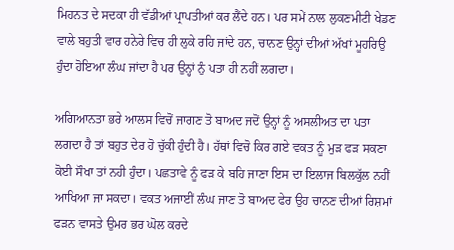ਮਿਹਨਤ ਦੇ ਸਦਕਾ ਹੀ ਵੱਡੀਆਂ ਪ੍ਰਾਪਤੀਆਂ ਕਰ ਲੈਂਦੇ ਹਨ। ਪਰ ਸਮੇਂ ਨਾਲ ਲੁਕਣਮੀਟੀ ਖੇਡਣ ਵਾਲੇ ਬਹੁਤੀ ਵਾਰ ਹਨੇਰੇ ਵਿਚ ਹੀ ਲੁਕੇ ਰਹਿ ਜਾਂਦੇ ਹਨ, ਚਾਨਣ ਉਨ੍ਹਾਂ ਦੀਆਂ ਅੱਖਾਂ ਮੂਹਰਿਉ ਹੁੰਦਾ ਹੋਇਆ ਲੰਘ ਜਾਂਦਾ ਹੈ ਪਰ ਉਨ੍ਹਾਂ ਨੁੰ ਪਤਾ ਹੀ ਨਹੀਂ ਲਗਦਾ।

ਅਗਿਆਨਤਾ ਭਰੇ ਆਲਸ ਵਿਚੋਂ ਜਾਗਣ ਤੋ ਬਾਅਦ ਜਦੋਂ ਉਨ੍ਹਾਂ ਨੂੰ ਅਸਲੀਅਤ ਦਾ ਪਤਾ ਲਗਦਾ ਹੈ ਤਾਂ ਬਹੁਤ ਦੇਰ ਹੋ ਚੁੱਕੀ ਹੁੰਦੀ ਹੈ। ਹੱਥਾਂ ਵਿਚੋ ਕਿਰ ਗਏ ਵਕਤ ਨੂੰ ਮੁੜ ਫੜ ਸਕਣਾ ਕੋਈ ਸੌਖਾ ਤਾਂ ਨਹੀ ਹੁੰਦਾ। ਪਛਤਾਵੇ ਨੂੰ ਫੜ ਕੇ ਬਹਿ ਜਾਣਾ ਇਸ ਦਾ ਇਲਾਜ ਬਿਲਕੁੱਲ ਨਹੀਂ ਆਖਿਆ ਜਾ ਸਕਦਾ। ਵਕਤ ਅਜਾਈਂ ਲੰਘ ਜਾਣ ਤੋ ਬਾਅਦ ਫੇਰ ਉਹ ਚਾਨਣ ਦੀਆਂ ਰਿਸ਼ਮਾਂ ਫੜਨ ਵਾਸਤੇ ਉਮਰ ਭਰ ਘੋਲ ਕਰਦੇ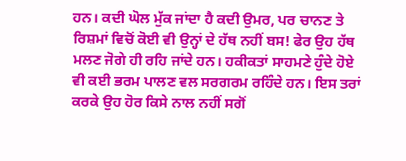ਹਨ। ਕਦੀ ਘੋਲ ਮੁੱਕ ਜਾਂਦਾ ਹੈ ਕਦੀ ਉਮਰ, ਪਰ ਚਾਨਣ ਤੇ ਰਿਸ਼ਮਾਂ ਵਿਚੋਂ ਕੋਈ ਵੀ ਉਨ੍ਹਾਂ ਦੇ ਹੱਥ ਨਹੀਂ ਬਸ! ਫੇਰ ਉਹ ਹੱਥ ਮਲਣ ਜੋਗੇ ਹੀ ਰਹਿ ਜਾਂਦੇ ਹਨ। ਹਕੀਕਤਾਂ ਸਾਹਮਣੇ ਹੁੰਦੇ ਹੋਏ ਵੀ ਕਈ ਭਰਮ ਪਾਲਣ ਵਲ ਸਰਗਰਮ ਰਹਿੰਦੇ ਹਨ। ਇਸ ਤਰਾਂ ਕਰਕੇ ਉਹ ਹੋਰ ਕਿਸੇ ਨਾਲ ਨਹੀਂ ਸਗੋਂ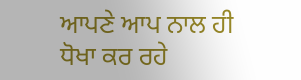ਆਪਣੇ ਆਪ ਨਾਲ ਹੀ ਧੋਖਾ ਕਰ ਰਹੇ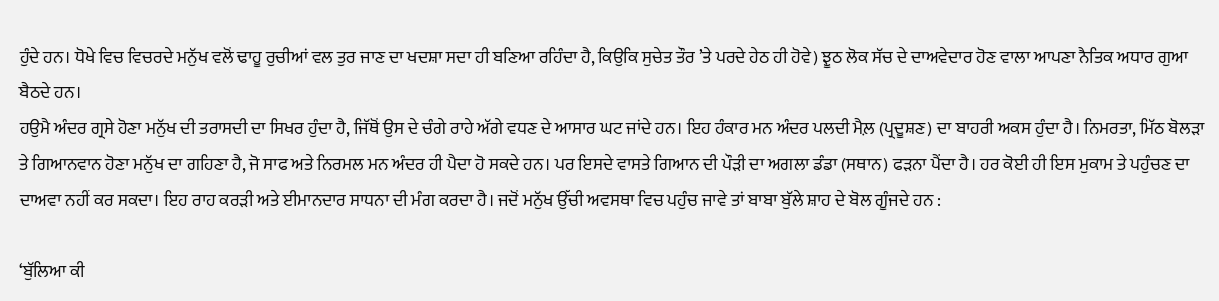ਹੁੰਦੇ ਹਨ। ਧੋਖੇ ਵਿਚ ਵਿਚਰਦੇ ਮਨੁੱਖ ਵਲੋਂ ਢਾਹੂ ਰੁਚੀਆਂ ਵਲ ਤੁਰ ਜਾਣ ਦਾ ਖਦਸ਼ਾ ਸਦਾ ਹੀ ਬਣਿਆ ਰਹਿੰਦਾ ਹੈ, ਕਿਉਕਿ ਸੁਚੇਤ ਤੌਰ ’ਤੇ ਪਰਦੇ ਹੇਠ ਹੀ ਹੋਵੇ) ਝੂਠ ਲੋਕ ਸੱਚ ਦੇ ਦਾਅਵੇਦਾਰ ਹੋਣ ਵਾਲਾ ਆਪਣਾ ਨੈਤਿਕ ਅਧਾਰ ਗੁਆ ਬੈਠਦੇ ਹਨ।
ਹਉਮੈ ਅੰਦਰ ਗ੍ਰਸੇ ਹੋਣਾ ਮਨੁੱਖ ਦੀ ਤਰਾਸਦੀ ਦਾ ਸਿਖਰ ਹੁੰਦਾ ਹੈ, ਜਿੱਥੋਂ ਉਸ ਦੇ ਚੰਗੇ ਰਾਹੇ ਅੱਗੇ ਵਧਣ ਦੇ ਆਸਾਰ ਘਟ ਜਾਂਦੇ ਹਨ। ਇਹ ਹੰਕਾਰ ਮਨ ਅੰਦਰ ਪਲਦੀ ਮੈਲ਼ (ਪ੍ਰਦੂਸ਼ਣ) ਦਾ ਬਾਹਰੀ ਅਕਸ ਹੁੰਦਾ ਹੈ। ਨਿਮਰਤਾ, ਮਿੱਠ ਬੋਲੜਾ ਤੇ ਗਿਆਨਵਾਨ ਹੋਣਾ ਮਨੁੱਖ ਦਾ ਗਹਿਣਾ ਹੈ, ਜੋ ਸਾਫ ਅਤੇ ਨਿਰਮਲ ਮਨ ਅੰਦਰ ਹੀ ਪੈਦਾ ਹੋ ਸਕਦੇ ਹਨ। ਪਰ ਇਸਦੇ ਵਾਸਤੇ ਗਿਆਨ ਦੀ ਪੌੜੀ ਦਾ ਅਗਲਾ ਡੰਡਾ (ਸਥਾਨ) ਫੜਨਾ ਪੈਂਦਾ ਹੈ। ਹਰ ਕੋਈ ਹੀ ਇਸ ਮੁਕਾਮ ਤੇ ਪਹੁੰਚਣ ਦਾ ਦਾਅਵਾ ਨਹੀਂ ਕਰ ਸਕਦਾ। ਇਹ ਰਾਹ ਕਰੜੀ ਅਤੇ ਈਮਾਨਦਾਰ ਸਾਧਨਾ ਦੀ ਮੰਗ ਕਰਦਾ ਹੈ। ਜਦੋਂ ਮਨੁੱਖ ਉੱਚੀ ਅਵਸਥਾ ਵਿਚ ਪਹੁੰਚ ਜਾਵੇ ਤਾਂ ਬਾਬਾ ਬੁੱਲੇ ਸ਼ਾਹ ਦੇ ਬੋਲ ਗੂੰਜਦੇ ਹਨ :

‘ਬੁੱਲਿਆ ਕੀ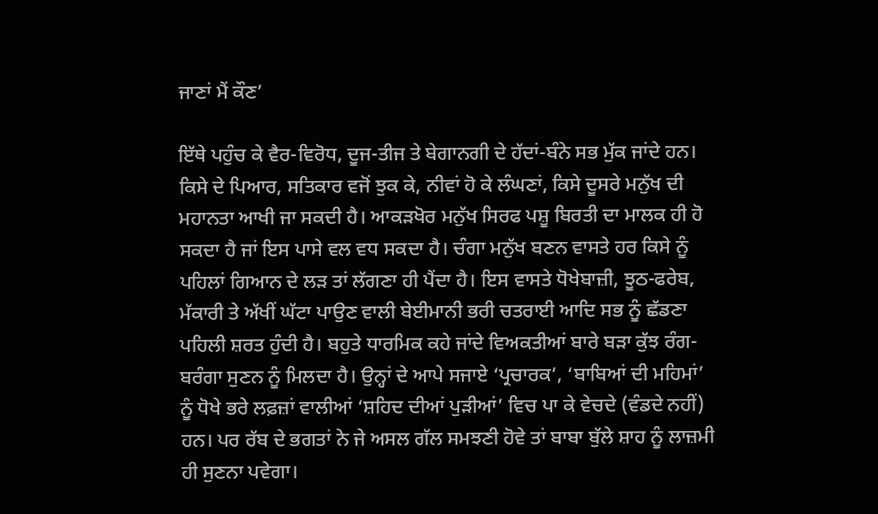ਜਾਣਾਂ ਮੈਂ ਕੌਣ’

ਇੱਥੇ ਪਹੁੰਚ ਕੇ ਵੈਰ-ਵਿਰੋਧ, ਦੂਜ-ਤੀਜ ਤੇ ਬੇਗਾਨਗੀ ਦੇ ਹੱਦਾਂ-ਬੰਨੇ ਸਭ ਮੁੱਕ ਜਾਂਦੇ ਹਨ। ਕਿਸੇ ਦੇ ਪਿਆਰ, ਸਤਿਕਾਰ ਵਜੋਂ ਝੁਕ ਕੇ, ਨੀਵਾਂ ਹੋ ਕੇ ਲੰਘਣਾਂ, ਕਿਸੇ ਦੂਸਰੇ ਮਨੁੱਖ ਦੀ ਮਹਾਨਤਾ ਆਖੀ ਜਾ ਸਕਦੀ ਹੈ। ਆਕੜਖੋਰ ਮਨੁੱਖ ਸਿਰਫ ਪਸ਼ੂ ਬਿਰਤੀ ਦਾ ਮਾਲਕ ਹੀ ਹੋ ਸਕਦਾ ਹੈ ਜਾਂ ਇਸ ਪਾਸੇ ਵਲ ਵਧ ਸਕਦਾ ਹੈ। ਚੰਗਾ ਮਨੁੱਖ ਬਣਨ ਵਾਸਤੇ ਹਰ ਕਿਸੇ ਨੂੰ ਪਹਿਲਾਂ ਗਿਆਨ ਦੇ ਲੜ ਤਾਂ ਲੱਗਣਾ ਹੀ ਪੈਂਦਾ ਹੈ। ਇਸ ਵਾਸਤੇ ਧੋਖੇਬਾਜ਼ੀ, ਝੂਠ-ਫਰੇਬ, ਮੱਕਾਰੀ ਤੇ ਅੱਖੀਂ ਘੱਟਾ ਪਾਉਣ ਵਾਲੀ ਬੇਈਮਾਨੀ ਭਰੀ ਚਤਰਾਈ ਆਦਿ ਸਭ ਨੂੰ ਛੱਡਣਾ ਪਹਿਲੀ ਸ਼ਰਤ ਹੁੰਦੀ ਹੈ। ਬਹੁਤੇ ਧਾਰਮਿਕ ਕਹੇ ਜਾਂਦੇ ਵਿਅਕਤੀਆਂ ਬਾਰੇ ਬੜਾ ਕੁੱਝ ਰੰਗ-ਬਰੰਗਾ ਸੁਣਨ ਨੂੰ ਮਿਲਦਾ ਹੈ। ਉਨ੍ਹਾਂ ਦੇ ਆਪੇ ਸਜਾਏ ‘ਪ੍ਰਚਾਰਕ’, ‘ਬਾਬਿਆਂ ਦੀ ਮਹਿਮਾਂ’ ਨੂੰ ਧੋਖੇ ਭਰੇ ਲਫ਼ਜ਼ਾਂ ਵਾਲੀਆਂ ‘ਸ਼ਹਿਦ ਦੀਆਂ ਪੁੜੀਆਂ’ ਵਿਚ ਪਾ ਕੇ ਵੇਚਦੇ (ਵੰਡਦੇ ਨਹੀਂ) ਹਨ। ਪਰ ਰੱਬ ਦੇ ਭਗਤਾਂ ਨੇ ਜੇ ਅਸਲ ਗੱਲ ਸਮਝਣੀ ਹੋਵੇ ਤਾਂ ਬਾਬਾ ਬੁੱਲੇ ਸ਼ਾਹ ਨੂੰ ਲਾਜ਼ਮੀ ਹੀ ਸੁਣਨਾ ਪਵੇਗਾ।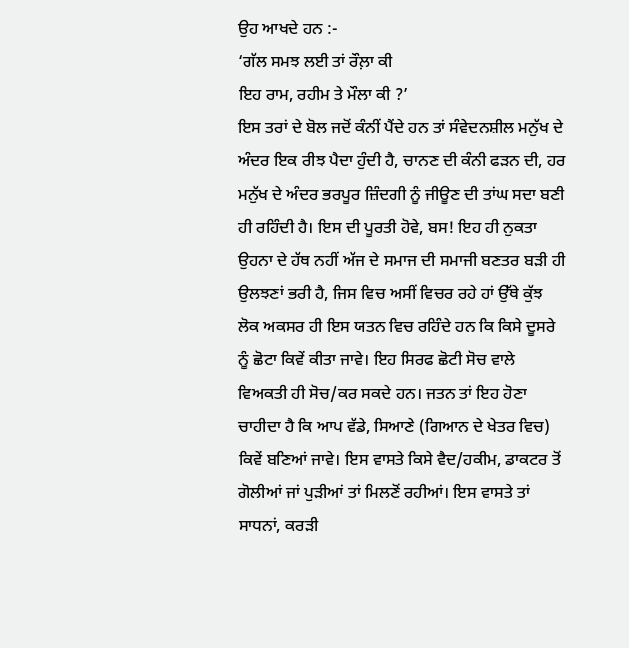ਉਹ ਆਖਦੇ ਹਨ :-
‘ਗੱਲ ਸਮਝ ਲਈ ਤਾਂ ਰੌਲ਼ਾ ਕੀ
ਇਹ ਰਾਮ, ਰਹੀਮ ਤੇ ਮੌਲਾ ਕੀ ?’
ਇਸ ਤਰਾਂ ਦੇ ਬੋਲ ਜਦੋਂ ਕੰਨੀਂ ਪੈਂਦੇ ਹਨ ਤਾਂ ਸੰਵੇਦਨਸ਼ੀਲ ਮਨੁੱਖ ਦੇ ਅੰਦਰ ਇਕ ਰੀਝ ਪੈਦਾ ਹੁੰਦੀ ਹੈ, ਚਾਨਣ ਦੀ ਕੰਨੀ ਫੜਨ ਦੀ, ਹਰ ਮਨੁੱਖ ਦੇ ਅੰਦਰ ਭਰਪੂਰ ਜ਼ਿੰਦਗੀ ਨੂੰ ਜੀਊਣ ਦੀ ਤਾਂਘ ਸਦਾ ਬਣੀ ਹੀ ਰਹਿੰਦੀ ਹੈ। ਇਸ ਦੀ ਪੂਰਤੀ ਹੋਵੇ, ਬਸ! ਇਹ ਹੀ ਨੁਕਤਾ ਉਹਨਾ ਦੇ ਹੱਥ ਨਹੀਂ ਅੱਜ ਦੇ ਸਮਾਜ ਦੀ ਸਮਾਜੀ ਬਣਤਰ ਬੜੀ ਹੀ ਉਲਝਣਾਂ ਭਰੀ ਹੈ, ਜਿਸ ਵਿਚ ਅਸੀਂ ਵਿਚਰ ਰਹੇ ਹਾਂ ਉੱਥੇ ਕੁੱਝ ਲੋਕ ਅਕਸਰ ਹੀ ਇਸ ਯਤਨ ਵਿਚ ਰਹਿੰਦੇ ਹਨ ਕਿ ਕਿਸੇ ਦੂਸਰੇ ਨੂੰ ਛੋਟਾ ਕਿਵੇਂ ਕੀਤਾ ਜਾਵੇ। ਇਹ ਸਿਰਫ ਛੋਟੀ ਸੋਚ ਵਾਲੇ ਵਿਅਕਤੀ ਹੀ ਸੋਚ/ਕਰ ਸਕਦੇ ਹਨ। ਜਤਨ ਤਾਂ ਇਹ ਹੋਣਾ ਚਾਹੀਦਾ ਹੈ ਕਿ ਆਪ ਵੱਡੇ, ਸਿਆਣੇ (ਗਿਆਨ ਦੇ ਖੇਤਰ ਵਿਚ) ਕਿਵੇਂ ਬਣਿਆਂ ਜਾਵੇ। ਇਸ ਵਾਸਤੇ ਕਿਸੇ ਵੈਦ/ਹਕੀਮ, ਡਾਕਟਰ ਤੋਂ ਗੋਲੀਆਂ ਜਾਂ ਪੁੜੀਆਂ ਤਾਂ ਮਿਲਣੋਂ ਰਹੀਆਂ। ਇਸ ਵਾਸਤੇ ਤਾਂ ਸਾਧਨਾਂ, ਕਰੜੀ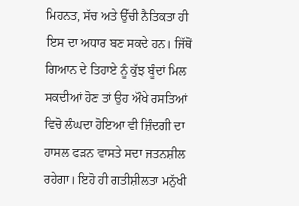ਮਿਹਨਤ, ਸੱਚ ਅਤੇ ਉੱਚੀ ਨੈਤਿਕਤਾ ਹੀ ਇਸ ਦਾ ਅਧਾਰ ਬਣ ਸਕਦੇ ਹਨ। ਜਿੱਥੋਂ ਗਿਆਨ ਦੇ ਤਿਹਾਏ ਨੂੰ ਕੁੱਝ ਬੂੰਦਾਂ ਮਿਲ ਸਕਦੀਆਂ ਹੋਣ ਤਾਂ ਉਹ ਔਖੇ ਰਸਤਿਆਂ ਵਿਚੋ ਲੰਘਦਾ ਹੋਇਆ ਵੀ ਜ਼ਿੰਦਗੀ ਦਾ ਹਾਸਲ ਫੜਨ ਵਾਸਤੇ ਸਦਾ ਜਤਨਸ਼ੀਲ ਰਹੇਗਾ। ਇਹੋ ਹੀ ਗਤੀਸ਼ੀਲਤਾ ਮਨੁੱਖੀ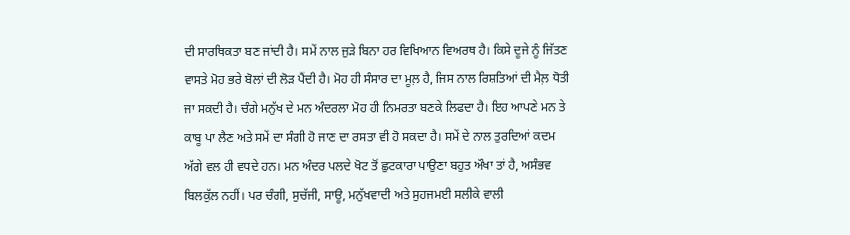ਦੀ ਸਾਰਥਿਕਤਾ ਬਣ ਜਾਂਦੀ ਹੈ। ਸਮੇਂ ਨਾਲ ਜੁੜੇ ਬਿਨਾ ਹਰ ਵਿਖਿਆਨ ਵਿਅਰਥ ਹੈ। ਕਿਸੇ ਦੂਜੇ ਨੂੰ ਜਿੱਤਣ ਵਾਸਤੇ ਮੋਹ ਭਰੇ ਬੋਲਾਂ ਦੀ ਲੋੜ ਪੈਂਦੀ ਹੈ। ਮੋਹ ਹੀ ਸੰਸਾਰ ਦਾ ਮੂਲ਼ ਹੈ, ਜਿਸ ਨਾਲ ਰਿਸ਼ਤਿਆਂ ਦੀ ਮੈਲ਼ ਧੋਤੀ ਜਾ ਸਕਦੀ ਹੈ। ਚੰਗੇ ਮਨੁੱਖ ਦੇ ਮਨ ਅੰਦਰਲਾ ਮੋਹ ਹੀ ਨਿਮਰਤਾ ਬਣਕੇ ਲਿਫਦਾ ਹੈ। ਇਹ ਆਪਣੇ ਮਨ ਤੇ ਕਾਬੂ ਪਾ ਲੈਣ ਅਤੇ ਸਮੇਂ ਦਾ ਸੰਗੀ ਹੋ ਜਾਣ ਦਾ ਰਸਤਾ ਵੀ ਹੋ ਸਕਦਾ ਹੈ। ਸਮੇਂ ਦੇ ਨਾਲ ਤੁਰਦਿਆਂ ਕਦਮ ਅੱਗੇ ਵਲ ਹੀ ਵਧਦੇ ਹਨ। ਮਨ ਅੰਦਰ ਪਲਦੇ ਖੋਟ ਤੋਂ ਛੁਟਕਾਰਾ ਪਾਉਣਾ ਬਹੁਤ ਔਖਾ ਤਾਂ ਹੈ, ਅਸੰਭਵ ਬਿਲਕੁੱਲ ਨਹੀਂ। ਪਰ ਚੰਗੀ, ਸੁਚੱਜੀ, ਸਾਊ, ਮਨੁੱਖਵਾਦੀ ਅਤੇ ਸੁਹਜਮਈ ਸਲੀਕੇ ਵਾਲੀ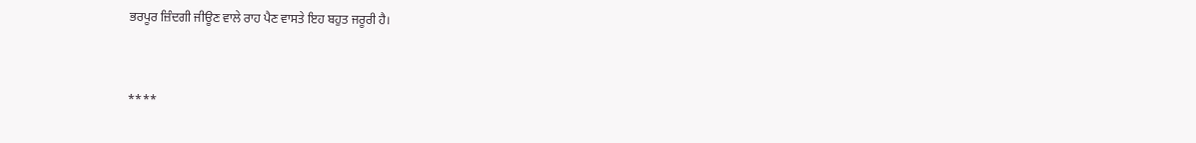ਭਰਪੂਰ ਜ਼ਿੰਦਗੀ ਜੀਊਣ ਵਾਲੇ ਰਾਹ ਪੈਣ ਵਾਸਤੇ ਇਹ ਬਹੁਤ ਜਰੂਰੀ ਹੈ।


****